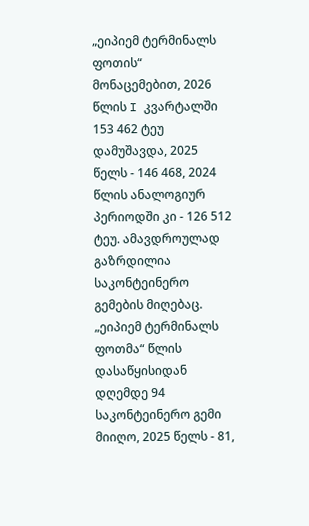„ეიპიემ ტერმინალს ფოთის“ მონაცემებით, 2026 წლის I კვარტალში 153 462 ტეუ დამუშავდა, 2025 წელს - 146 468, 2024 წლის ანალოგიურ პერიოდში კი - 126 512 ტეუ. ამავდროულად გაზრდილია საკონტეინერო გემების მიღებაც. „ეიპიემ ტერმინალს ფოთმა“ წლის დასაწყისიდან დღემდე 94 საკონტეინერო გემი მიიღო, 2025 წელს - 81,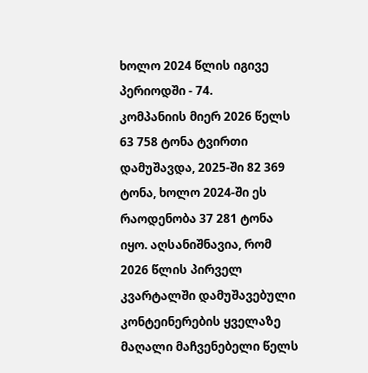ხოლო 2024 წლის იგივე პერიოდში - 74.
კომპანიის მიერ 2026 წელს 63 758 ტონა ტვირთი დამუშავდა, 2025-ში 82 369 ტონა, ხოლო 2024-ში ეს რაოდენობა 37 281 ტონა იყო. აღსანიშნავია, რომ 2026 წლის პირველ კვარტალში დამუშავებული კონტეინერების ყველაზე მაღალი მაჩვენებელი წელს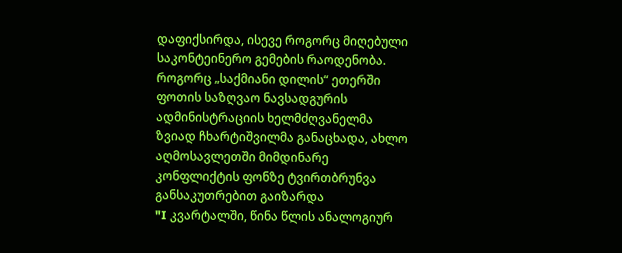დაფიქსირდა, ისევე როგორც მიღებული საკონტეინერო გემების რაოდენობა.
როგორც „საქმიანი დილის“ ეთერში ფოთის საზღვაო ნავსადგურის ადმინისტრაციის ხელმძღვანელმა ზვიად ჩხარტიშვილმა განაცხადა, ახლო აღმოსავლეთში მიმდინარე კონფლიქტის ფონზე ტვირთბრუნვა განსაკუთრებით გაიზარდა
"I კვარტალში, წინა წლის ანალოგიურ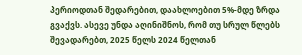პერიოდთან შედარებით, დაახლოებით 5%-მდე ზრდა გვაქვს. ასევე უნდა აღინიშნოს, რომ თუ სრულ წლებს შევადარებთ, 2025 წელს 2024 წელთან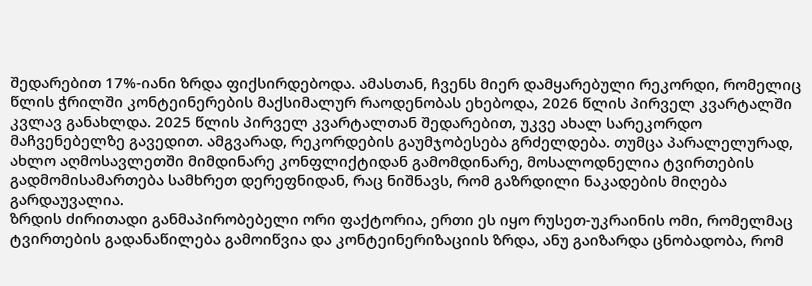შედარებით 17%-იანი ზრდა ფიქსირდებოდა. ამასთან, ჩვენს მიერ დამყარებული რეკორდი, რომელიც წლის ჭრილში კონტეინერების მაქსიმალურ რაოდენობას ეხებოდა, 2026 წლის პირველ კვარტალში კვლავ განახლდა. 2025 წლის პირველ კვარტალთან შედარებით, უკვე ახალ სარეკორდო მაჩვენებელზე გავედით. ამგვარად, რეკორდების გაუმჯობესება გრძელდება. თუმცა პარალელურად, ახლო აღმოსავლეთში მიმდინარე კონფლიქტიდან გამომდინარე, მოსალოდნელია ტვირთების გადმომისამართება სამხრეთ დერეფნიდან, რაც ნიშნავს, რომ გაზრდილი ნაკადების მიღება გარდაუვალია.
ზრდის ძირითადი განმაპირობებელი ორი ფაქტორია, ერთი ეს იყო რუსეთ-უკრაინის ომი, რომელმაც ტვირთების გადანაწილება გამოიწვია და კონტეინერიზაციის ზრდა, ანუ გაიზარდა ცნობადობა, რომ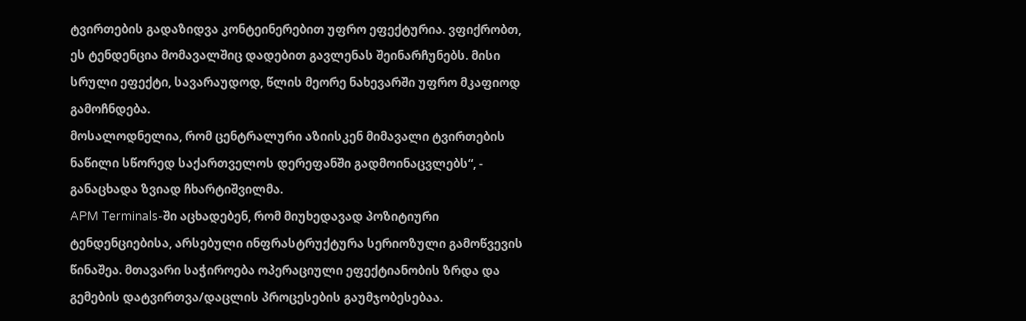ტვირთების გადაზიდვა კონტეინერებით უფრო ეფექტურია. ვფიქრობთ, ეს ტენდენცია მომავალშიც დადებით გავლენას შეინარჩუნებს. მისი სრული ეფექტი, სავარაუდოდ, წლის მეორე ნახევარში უფრო მკაფიოდ გამოჩნდება.
მოსალოდნელია, რომ ცენტრალური აზიისკენ მიმავალი ტვირთების ნაწილი სწორედ საქართველოს დერეფანში გადმოინაცვლებს“, - განაცხადა ზვიად ჩხარტიშვილმა.
APM Terminals-ში აცხადებენ, რომ მიუხედავად პოზიტიური ტენდენციებისა, არსებული ინფრასტრუქტურა სერიოზული გამოწვევის წინაშეა. მთავარი საჭიროება ოპერაციული ეფექტიანობის ზრდა და გემების დატვირთვა/დაცლის პროცესების გაუმჯობესებაა.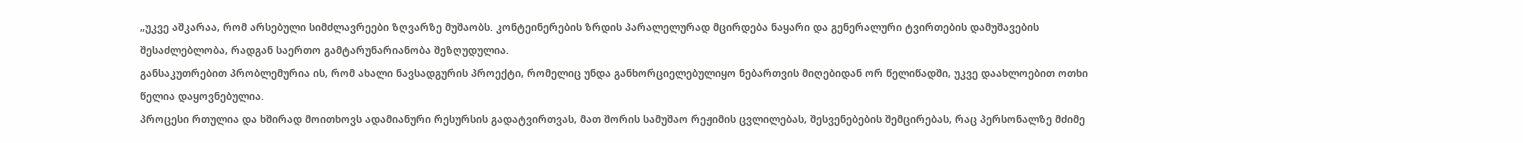„უკვე აშკარაა, რომ არსებული სიმძლავრეები ზღვარზე მუშაობს. კონტეინერების ზრდის პარალელურად მცირდება ნაყარი და გენერალური ტვირთების დამუშავების შესაძლებლობა, რადგან საერთო გამტარუნარიანობა შეზღუდულია.
განსაკუთრებით პრობლემურია ის, რომ ახალი ნავსადგურის პროექტი, რომელიც უნდა განხორციელებულიყო ნებართვის მიღებიდან ორ წელიწადში, უკვე დაახლოებით ოთხი წელია დაყოვნებულია.
პროცესი რთულია და ხშირად მოითხოვს ადამიანური რესურსის გადატვირთვას, მათ შორის სამუშაო რეჟიმის ცვლილებას, შესვენებების შემცირებას, რაც პერსონალზე მძიმე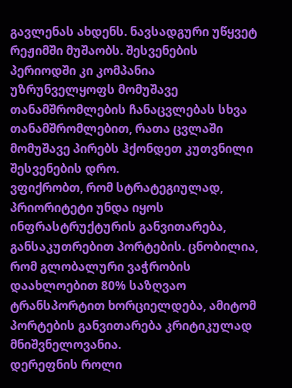გავლენას ახდენს. ნავსადგური უწყვეტ რეჟიმში მუშაობს. შესვენების პერიოდში კი კომპანია უზრუნველყოფს მომუშავე თანამშრომლების ჩანაცვლებას სხვა თანამშრომლებით, რათა ცვლაში მომუშავე პირებს ჰქონდეთ კუთვნილი შესვენების დრო.
ვფიქრობთ, რომ სტრატეგიულად, პრიორიტეტი უნდა იყოს ინფრასტრუქტურის განვითარება, განსაკუთრებით პორტების. ცნობილია, რომ გლობალური ვაჭრობის დაახლოებით 80% საზღვაო ტრანსპორტით ხორციელდება, ამიტომ პორტების განვითარება კრიტიკულად მნიშვნელოვანია.
დერეფნის როლი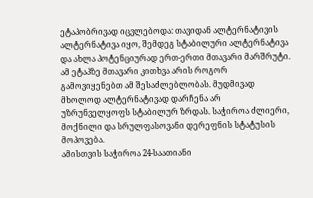ეტაპობრივად იცვლებოდა: თავიდან ალტერნატივის ალტერნატივა იყო, შემდეგ სტაბილური ალტერნატივა და ახლა პოტენციურად ერთ-ერთი მთავარი მარშრუტი. ამ ეტაპზე მთავარი კითხვა არის როგორ გამოვიყენებთ ამ შესაძლებლობას. მუდმივად მხოლოდ ალტერნატივად დარჩენა არ უზრუნველყოფს სტაბილურ ზრდას. საჭიროა ძლიერი, მოქნილი და სრულფასოვანი დერეფნის სტატუსის მოპოვება.
ამისთვის საჭიროა 24-საათიანი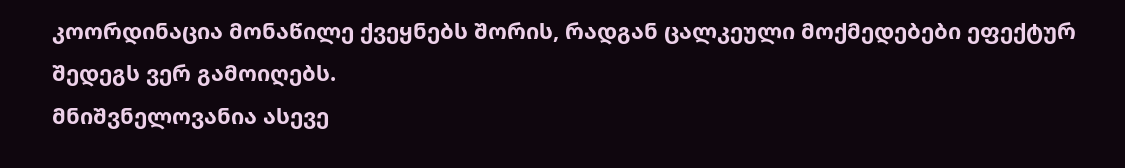კოორდინაცია მონაწილე ქვეყნებს შორის, რადგან ცალკეული მოქმედებები ეფექტურ შედეგს ვერ გამოიღებს.
მნიშვნელოვანია ასევე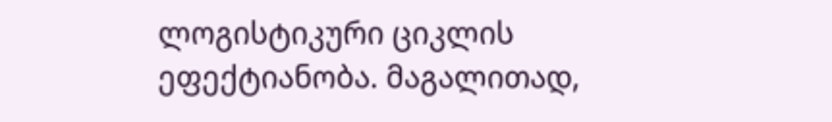ლოგისტიკური ციკლის ეფექტიანობა. მაგალითად,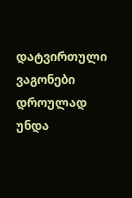დატვირთული ვაგონები დროულად უნდა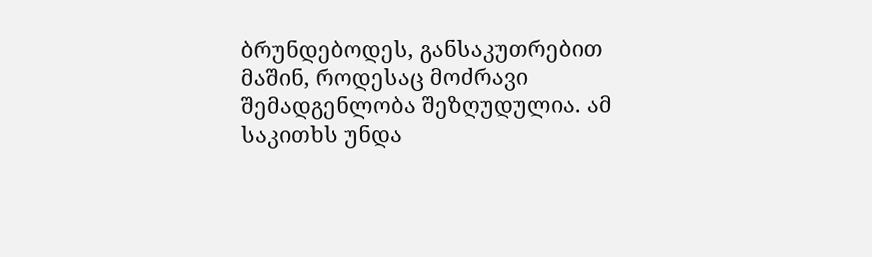ბრუნდებოდეს, განსაკუთრებით მაშინ, როდესაც მოძრავი შემადგენლობა შეზღუდულია. ამ საკითხს უნდა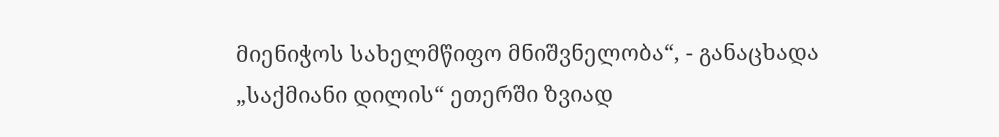მიენიჭოს სახელმწიფო მნიშვნელობა“, - განაცხადა „საქმიანი დილის“ ეთერში ზვიად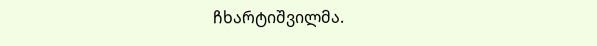ჩხარტიშვილმა.